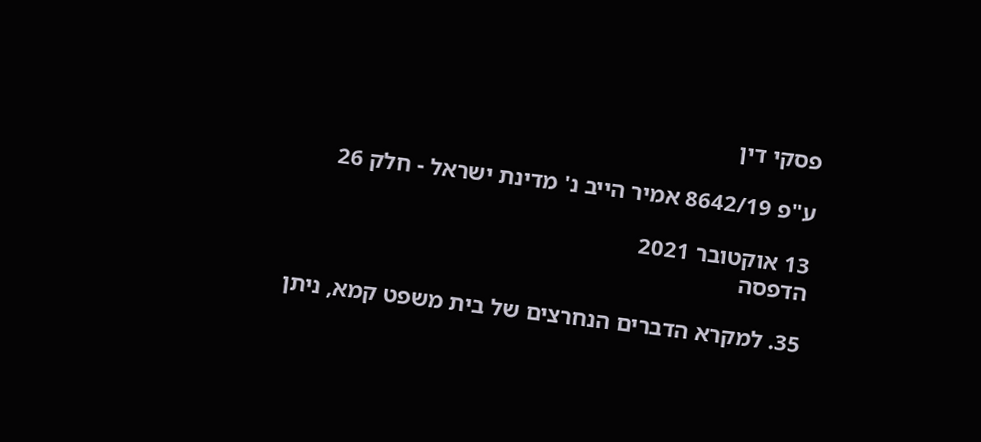פסקי דין

ע"פ 8642/19 אמיר הייב נ' מדינת ישראל - חלק 26

13 אוקטובר 2021
הדפסה

35. למקרא הדברים הנחרצים של בית משפט קמא, ניתן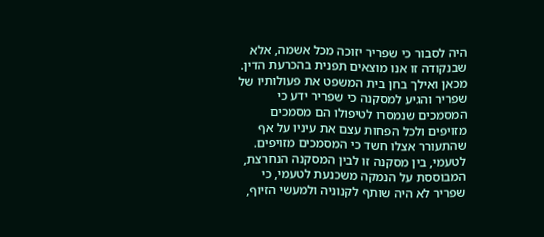היה לסבור כי שפריר יזוכה מכל אשמה, אלא שבנקודה זו אנו מוצאים תפנית בהכרעת הדין. מכאן ואילך בחן בית המשפט את פעולותיו של שפריר והגיע למסקנה כי שפריר ידע כי המסמכים שנמסרו לטיפולו הם מסמכים מזויפים ולכל הפחות עצם את עיניו על אף שהתעורר אצלו חשד כי המסמכים מזויפים. לטעמי, בין מסקנה זו לבין המסקנה הנחרצת, המבוססת על הנמקה משכנעת לטעמי, כי שפריר לא היה שותף לקנוניה ולמעשי הזיוף,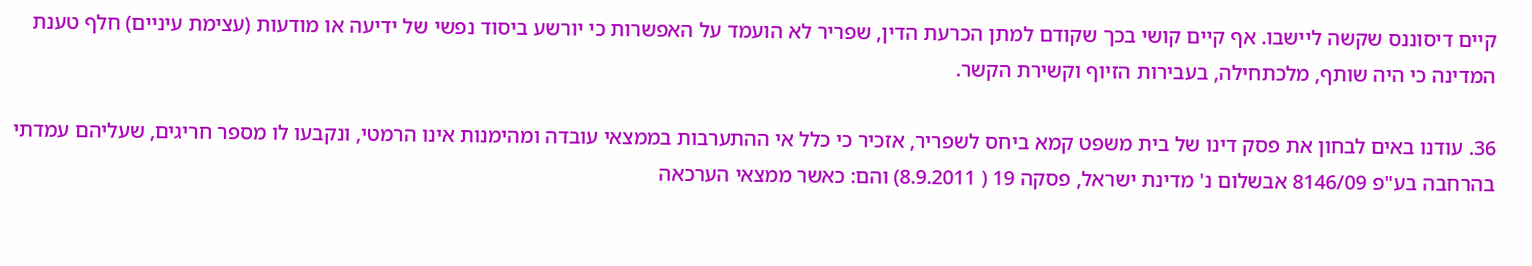קיים דיסוננס שקשה ליישבו. אף קיים קושי בכך שקודם למתן הכרעת הדין, שפריר לא הועמד על האפשרות כי יורשע ביסוד נפשי של ידיעה או מודעות (עצימת עיניים) חלף טענת המדינה כי היה שותף, מלכתחילה, בעבירות הזיוף וקשירת הקשר.

36. עודנו באים לבחון את פסק דינו של בית משפט קמא ביחס לשפריר, אזכיר כי כלל אי ההתערבות בממצאי עובדה ומהימנות אינו הרמטי, ונקבעו לו מספר חריגים, שעליהם עמדתי בהרחבה בע"פ 8146/09 אבשלום נ' מדינת ישראל, פסקה 19 ( 8.9.2011) והם: כאשר ממצאי הערכאה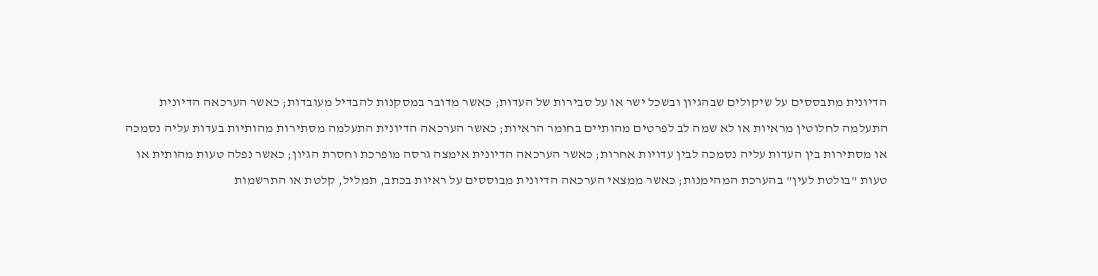הדיונית מתבססים על שיקולים שבהגיון ובשכל ישר או על סבירות של העדות; כאשר מדובר במסקנות להבדיל מעובדות; כאשר הערכאה הדיונית התעלמה לחלוטין מראיות או לא שמה לב לפרטים מהותיים בחומר הראיות; כאשר הערכאה הדיונית התעלמה מסתירות מהותיות בעדות עליה נסמכה או מסתירות בין העדות עליה נסמכה לבין עדויות אחרות; כאשר הערכאה הדיונית אימצה גרסה מופרכת וחסרת הגיון; כאשר נפלה טעות מהותית או טעות "בולטת לעין" בהערכת המהימנות; כאשר ממצאי הערכאה הדיונית מבוססים על ראיות בכתב, תמליל, קלטת או התרשמות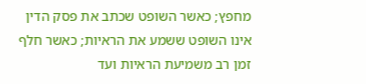מחפץ; כאשר השופט שכתב את פסק הדין אינו השופט ששמע את הראיות; כאשר חלף זמן רב משמיעת הראיות ועד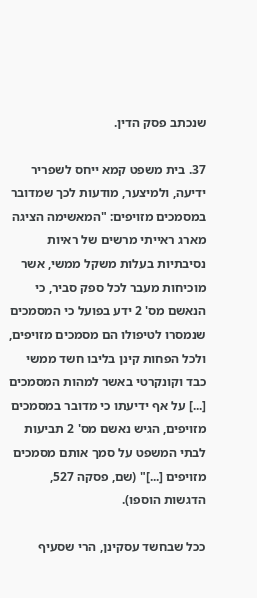שנכתב פסק הדין.

37. בית משפט קמא ייחס לשפריר ידיעה, ולמיצער, מודעות לכך שמדובר במסמכים מזויפים: "המאשימה הציגה מארג ראייתי מרשים של ראיות נסיבתיות בעלות משקל ממשי, אשר מוכיחות מעבר לכל ספק סביר, כי הנאשם מס' 2 ידע בפועל כי המסמכים שנמסרו לטיפולו הם מסמכים מזויפים, ולכל הפחות קינן בליבו חשד ממשי כבד וקונקרטי באשר למהות המסמכים [...] על אף ידיעתו כי מדובר במסמכים מזויפים, הגיש נאשם מס' 2 תביעות לבתי המשפט על סמך אותם מסמכים מזויפים [...]" (שם, פסקה 527, הדגשות הוספו).

ככל שבחשד עסקינן, הרי שסעיף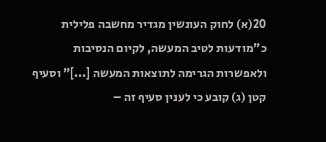20(א) לחוק העונשין מגדיר מחשבה פלילית כ"מודעות לטיב המעשה, לקיום הנסיבות ולאפשרות הגרימה לתוצאות המעשה [...]" וסעיף קטן (ג) קובע כי לענין סעיף זה –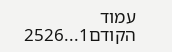עמוד הקודם1...2526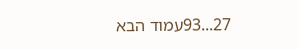27...93עמוד הבא